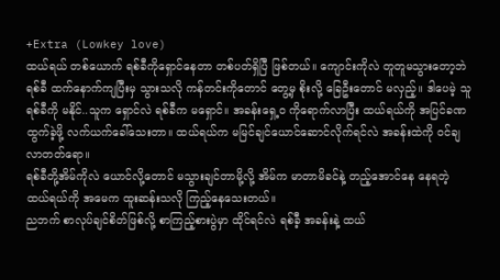+Extra (Lowkey love)
ထယ်ရယ် တစ်ယောက် ရစ်ခီကိုရှောင်နေတာ တစ်ပတ်ရှိပြီ ဖြစ်တယ်။ ကျောင်းကိုလဲ တူတူမသွားတော့ဘဲ ရစ်ခီ ထက်နောက်ကျပြီးမှ သွားသလို ကန်တင်းကိုတောင် တွေ့မှ စိုးလို့ ခြေဦးတောင် မလှည့်။ ဒါပေမဲ့ သူရစ်ခီကို မနိုင်..သူက ရှောင်လဲ ရစ်ခီက မရှောင်။ အခန်းရှေ့ဝ ကိုရောက်လာပြီး ထယ်ရယ်ကို အပြင်ခဏထွက်ခဲ့ဖို့ လက်ယက်ခေါ်သေးတာ။ ထယ်ရယ်က မမြင်ချင်ယောင်ဆောင်လိုက်ရင်လဲ အခန်းထဲကို ဝင်ချလာတတ်ရော။
ရစ်ခီတို့အိမ်ကိုလဲ ယောင်လို့တောင် မသွားချင်တာမို့လို့ အိမ်က မာတာမိခင်နဲ့ တည့်အောင်နေ နေရတဲ့ ထယ်ရယ်ကို အမေက ထူးဆန်းသလို ကြည့်နေသေးတယ်။
ညဘက် စာလုပ်ချင်စိတ်ဖြစ်လို့ စာကြည့်စားပွဲမှာ ထိုင်ရင်လဲ ရစ်ခီ့ အခန်းနဲ့ ထယ်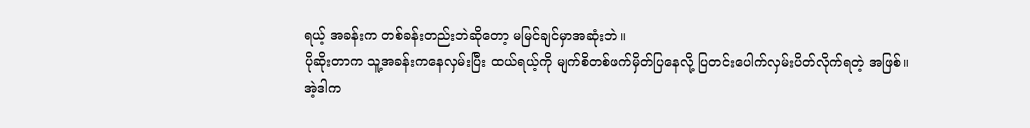ရယ့် အခန်းက တစ်ခန်းတည်းဘဲဆိုတော့ မမြင်ချင်မှာအဆုံးဘဲ။
ပိုဆိုးတာက သူ့အခန်းကနေလှမ်းပြီး ထယ်ရယ့်ကို မျက်စိတစ်ဖက်မှိတ်ပြနေလို့ ပြတင်းပေါက်လှမ်းပိတ်လိုက်ရတဲ့ အဖြစ်။
အဲ့ဒါက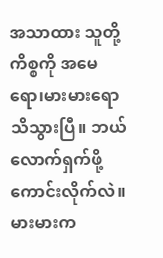အသာထား သူတို့ကိစ္စကို အမေရော၊မားမားရော သိသွားပြီ။ ဘယ်လောက်ရှက်ဖို့ကောင်းလိုက်လဲ။ မားမားက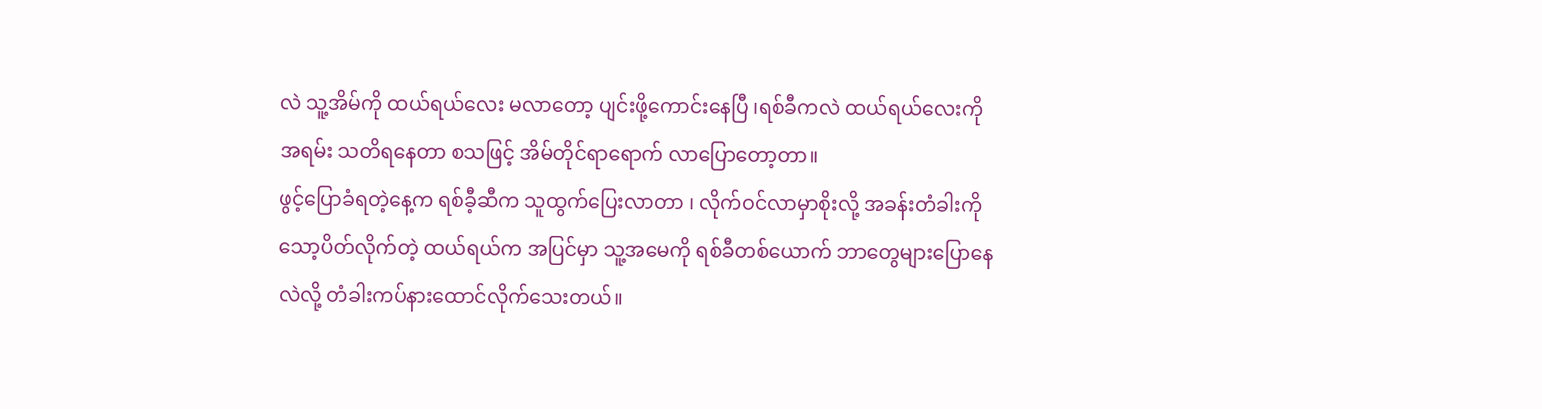လဲ သူ့အိမ်ကို ထယ်ရယ်လေး မလာတော့ ပျင်းဖို့ကောင်းနေပြီ ၊ရစ်ခီကလဲ ထယ်ရယ်လေးကို အရမ်း သတိရနေတာ စသဖြင့် အိမ်တိုင်ရာရောက် လာပြောတော့တာ။
ဖွင့်ပြောခံရတဲ့နေ့က ရစ်ခီ့ဆီက သူထွက်ပြေးလာတာ ၊ လိုက်ဝင်လာမှာစိုးလို့ အခန်းတံခါးကို သော့ပိတ်လိုက်တဲ့ ထယ်ရယ်က အပြင်မှာ သူ့အမေကို ရစ်ခီတစ်ယောက် ဘာတွေများပြောနေလဲလို့ တံခါးကပ်နားထောင်လိုက်သေးတယ်။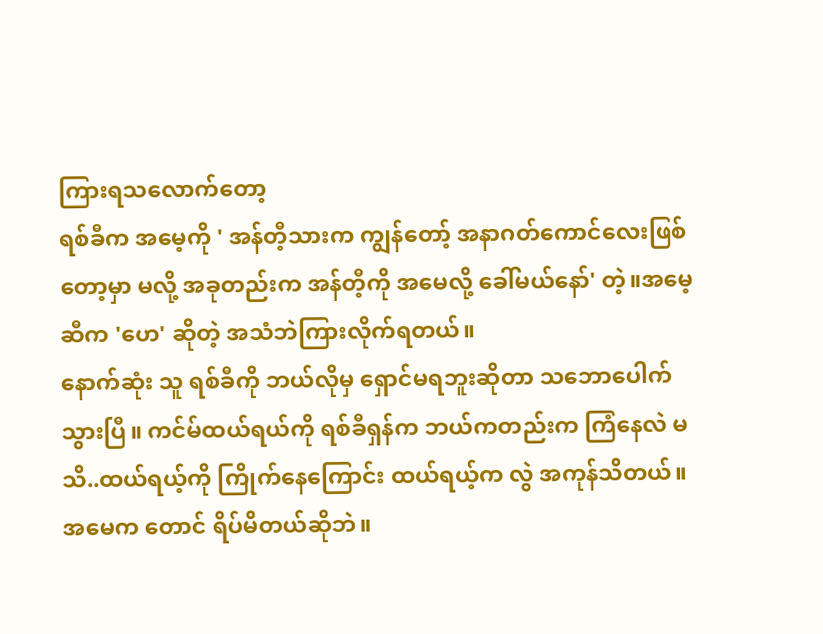ကြားရသလောက်တော့
ရစ်ခီက အမေ့ကို ' အန်တီ့သားက ကျွန်တော့် အနာဂတ်ကောင်လေးဖြစ်တော့မှာ မလို့ အခုတည်းက အန်တီ့ကို အမေလို့ ခေါ်မယ်နော်' တဲ့။အမေ့ ဆီက 'ဟေ' ဆိုတဲ့ အသံဘဲကြားလိုက်ရတယ်။
နောက်ဆုံး သူ ရစ်ခီကို ဘယ်လိုမှ ရှောင်မရဘူးဆိုတာ သဘောပေါက်သွားပြီ။ ကင်မ်ထယ်ရယ်ကို ရစ်ခီရှန်က ဘယ်ကတည်းက ကြံနေလဲ မသိ..ထယ်ရယ့်ကို ကြိုက်နေကြောင်း ထယ်ရယ့်က လွဲ အကုန်သိတယ်။ အမေက တောင် ရိပ်မိတယ်ဆိုဘဲ။